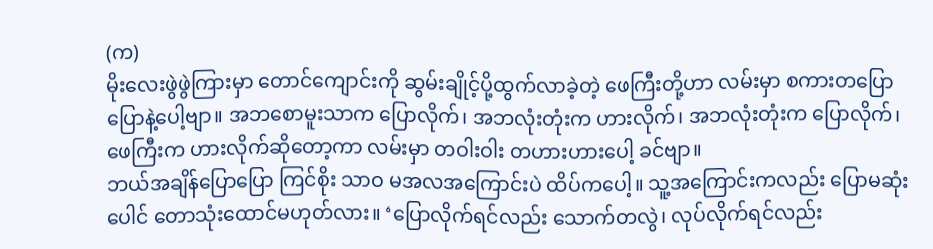(က)
မိုးလေးဖွဲဖွဲကြားမှာ တောင်ကျောင်းကို ဆွမ်းချိုင့်ပို့ထွက်လာခဲ့တဲ့ ဖေကြီးတို့ဟာ လမ်းမှာ စကားတပြောပြောနဲ့ပေါ့ဗျာ။ အဘစောမူးသာက ပြောလိုက်၊ အဘလုံးတုံးက ဟားလိုက်၊ အဘလုံးတုံးက ပြောလိုက်၊ ဖေကြီးက ဟားလိုက်ဆိုတော့ကာ လမ်းမှာ တဝါးဝါး တဟားဟားပေါ့ ခင်ဗျာ။
ဘယ်အချိန်ပြောပြော ကြင်စိုး သာဝ မအလအကြောင်းပဲ ထိပ်ကပေါ့။ သူ့အကြောင်းကလည်း ပြောမဆုံးပေါင် တောသုံးထောင်မဟုတ်လား။ ‘ပြောလိုက်ရင်လည်း သောက်တလွဲ၊ လုပ်လိုက်ရင်လည်း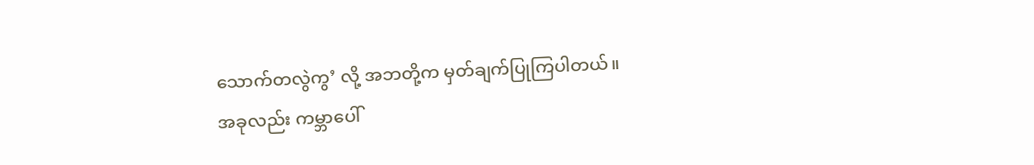သောက်တလွဲကွ’ လို့ အဘတို့က မှတ်ချက်ပြုကြပါတယ်။
အခုလည်း ကမ္ဘာပေါ်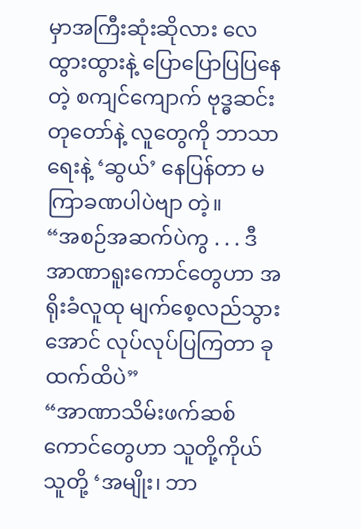မှာအကြီးဆုံးဆိုလား လေထွားထွားနဲ့ ပြောပြောပြပြနေတဲ့ စကျင်ကျောက် ဗုဒ္ဓဆင်းတုတော်နဲ့ လူတွေကို ဘာသာရေးနဲ့ ‘ဆွယ်’ နေပြန်တာ မကြာခဏပါပဲဗျာ တဲ့။
“အစဉ်အဆက်ပဲကွ . . . ဒီ အာဏာရူးကောင်တွေဟာ အရိုးခံလူထု မျက်စေ့လည်သွားအောင် လုပ်လုပ်ပြကြတာ ခုထက်ထိပဲ”
“အာဏာသိမ်းဖက်ဆစ်ကောင်တွေဟာ သူတို့ကိုယ်သူတို့ ‘အမျိုး၊ ဘာ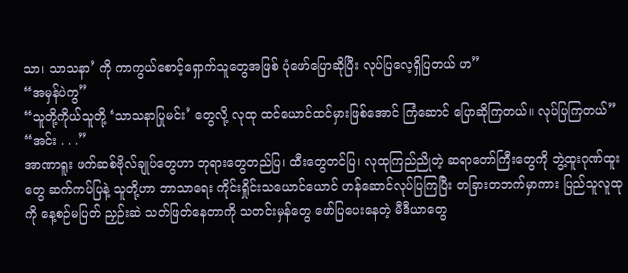သာ၊ သာသနာ’ ကို ကာကွယ်စောင့်ရှောက်သူတွေအဖြစ် ပုံဖော်ပြောဆိုပြီး လုပ်ပြလေ့ရှိပြတယ် ဟ”
“အမှန်ပဲကွ”
“သူတို့ကိုယ်သူတို့ ‘သာသနာပြုမင်း’ တွေလို့ လုထု ထင်ယောင်ထင်မှားဖြစ်အောင် ကြံဆောင် ပြောဆိုကြတယ်။ လုပ်ပြကြတယ်”
“အင်း . . .”
အာဏာရူး ဖက်ဆစ်ဗိုလ်ချုပ်တွေဟာ ဘုရားတွေတည်ပြ၊ ထီးတွေတင်ပြ၊ လုထုကြည်ညိုတဲ့ ဆရာတော်ကြီးတွေကို ဘွဲ့ထူးဂုဏ်ထူးတွေ ဆက်ကပ်ပြနဲ့ သူတို့ဟာ ဘာသာရေး ကိုင်းရှိုင်းသယောင်ယောင် ဟန်ဆောင်လုပ်ပြကြပြီး တခြားတဘက်မှာကား ပြည်သူလူထုကို နေ့စဉ်မပြတ် ညှဉ်းဆဲ သတ်ဖြတ်နေတာကို သတင်းမှန်တွေ ဖော်ပြပေးနေတဲ့ မီဒီယာတွေ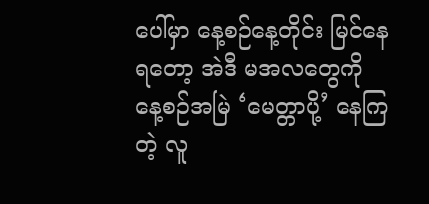ပေါ်မှာ နေ့စဉ်နေ့တိုင်း မြင်နေရတော့ အဲဒီ မအလတွေကို နေ့စဉ်အမြဲ ‘မေတ္တာပို့’ နေကြတဲ့ လူ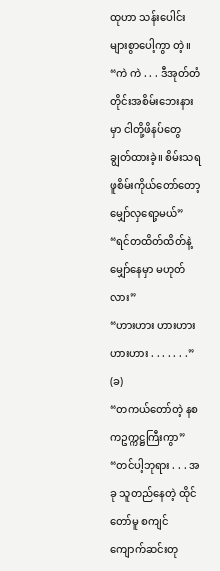ထုဟာ သန်းပေါင်းများစွာပေါ့ကွာ တဲ့။
“ကဲ ကဲ . . . ဒီအုတ်တံတိုင်းအစိမ်းဘေးနားမှာ ငါတို့ဖိနပ်တွေ ချွတ်ထားခဲ့။ စိမ်းသရဖူစိမ်းကိုယ်တော်တော့ မျှော်လှရော့မယ်”
“ရင်တထိတ်ထိတ်နဲ့ မျှော်နေမှာ မဟုတ်လား”
“ဟားဟား ဟားဟား ဟားဟား . . . . . . .”
(ခ)
“တကယ်တော်တဲ့ နစကဥက္ကဋ္ဌကြီးကွာ”
“တင်ပါ့ဘုရား . . . အခု သူတည်နေတဲ့ ထိုင်တော်မူ စကျင်ကျောက်ဆင်းတု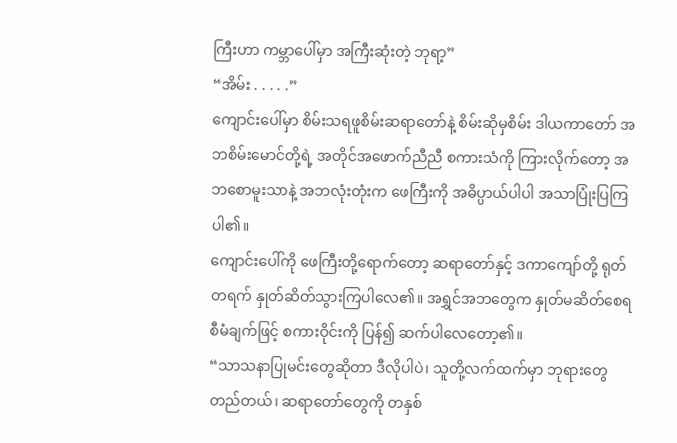ကြီးဟာ ကမ္ဘာပေါ်မှာ အကြီးဆုံးတဲ့ ဘုရာ့”
“အိမ်း . . . . .”
ကျောင်းပေါ်မှာ စိမ်းသရဖူစိမ်းဆရာတော်နဲ့ စိမ်းဆိုမှစိမ်း ဒါယကာတော် အဘစိမ်းမောင်တို့ရဲ့ အတိုင်အဖောက်ညီညီ စကားသံကို ကြားလိုက်တော့ အဘစောမူးသာနဲ့ အဘလုံးတုံးက ဖေကြီးကို အဓိပ္ပာယ်ပါပါ အသာပြုံးပြကြပါ၏။
ကျောင်းပေါ်ကို ဖေကြီးတို့ရောက်တော့ ဆရာတော်နှင့် ဒကာကျော်တို့ ရုတ်တရက် နှုတ်ဆိတ်သွားကြပါလေ၏။ အရွှင်အဘတွေက နှုတ်မဆိတ်စေရ စီမံချက်ဖြင့် စကားဝိုင်းကို ပြန်၍ ဆက်ပါလေတော့၏။
“သာသနာပြုမင်းတွေဆိုတာ ဒီလိုပါပဲ၊ သူတို့လက်ထက်မှာ ဘုရားတွေတည်တယ်၊ ဆရာတော်တွေကို တနှစ်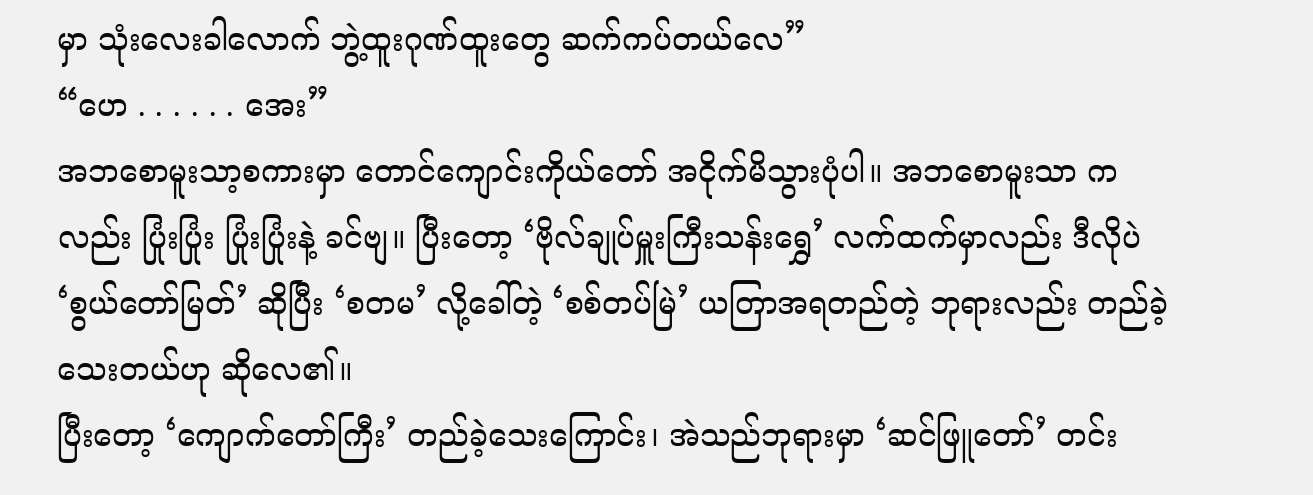မှာ သုံးလေးခါလောက် ဘွဲ့ထူးဂုဏ်ထူးတွေ ဆက်ကပ်တယ်လေ”
“ဟေ . . . . . . အေး”
အဘစောမူးသာ့စကားမှာ တောင်ကျောင်းကိုယ်တော် အငိုက်မိသွားပုံပါ။ အဘစောမူးသာ ကလည်း ပြုံးပြုံး ပြုံးပြုံးနဲ့ ခင်ဗျ။ ပြီးတော့ ‘ဗိုလ်ချုပ်မှူးကြီးသန်းရွှေ’ လက်ထက်မှာလည်း ဒီလိုပဲ ‘စွယ်တော်မြတ်’ ဆိုပြီး ‘စတမ’ လို့ခေါ်တဲ့ ‘စစ်တပ်မြဲ’ ယတြာအရတည်တဲ့ ဘုရားလည်း တည်ခဲ့သေးတယ်ဟု ဆိုလေ၏။
ပြီးတော့ ‘ကျောက်တော်ကြီး’ တည်ခဲ့သေးကြောင်း၊ အဲသည်ဘုရားမှာ ‘ဆင်ဖြူတော်’ တင်း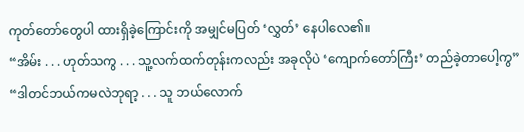ကုတ်တော်တွေပါ ထားရှိခဲ့ကြောင်းကို အမျှင်မပြတ် ‘လွှတ်’ နေပါလေ၏။
“အိမ်း . . . ဟုတ်သကွ . . . သူ့လက်ထက်တုန်းကလည်း အခုလိုပဲ ‘ကျောက်တော်ကြီး’ တည်ခဲ့တာပေါ့ကွ”
“ဒါတင်ဘယ်ကမလဲဘုရာ့ . . . သူ ဘယ်လောက်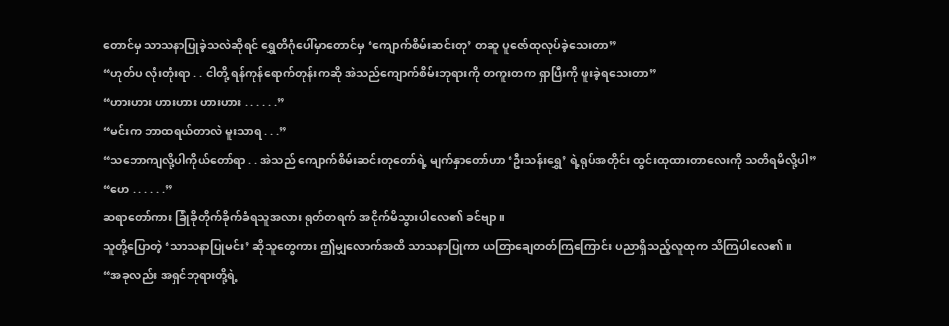တောင်မှ သာသနာပြုခဲ့သလဲဆိုရင် ရွှေတိဂုံပေါ်မှာတောင်မှ ‘ကျောက်စိမ်းဆင်းတု’ တဆူ ပူဇော်ထုလုပ်ခဲ့သေးတာ”
“ဟုတ်ပ လုံးတုံးရာ . . ငါတို့ ရန်ကုန်ရောက်တုန်းကဆို အဲသည်ကျောက်စိမ်းဘုရားကို တကူးတက ရှာပြီးကို ဖူးခဲ့ရသေးတာ”
“ဟားဟား ဟားဟား ဟားဟား . . . . . .”
“မင်းက ဘာထရယ်တာလဲ မူးသာရ . . .”
“သဘောကျလို့ပါကိုယ်တော်ရာ . . အဲသည် ကျောက်စိမ်းဆင်းတုတော်ရဲ့ မျက်နှာတော်ဟာ ‘ဦးသန်းရွှေ’ ရဲ့ရုပ်အတိုင်း ထွင်းထုထားတာလေးကို သတိရမိလို့ပါ”
“ဟေ . . . . . .”
ဆရာတော်ကား ခြုံခိုတိုက်ခိုက်ခံရသူအလား ရုတ်တရက် အငိုက်မိသွားပါလေ၏ ခင်ဗျာ။
သူတို့ပြောတဲ့ ‘သာသနာပြုမင်း’ ဆိုသူတွေကား ဤမျှလောက်အထိ သာသနာပြုကာ ယတြာချေတတ်ကြကြောင်း ပညာရှိသည့်လူထုက သိကြပါလေ၏။
“အခုလည်း အရှင်ဘုရားတို့ရဲ့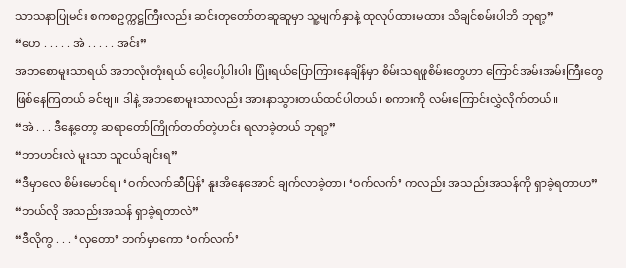သာသနာပြုမင်း စကစဥက္ကဋ္ဌကြီးလည်း ဆင်းတုတော်တဆူဆူမှာ သူ့မျက်နှာနဲ့ ထုလုပ်ထားမထား သိချင်စမ်းပါဘိ ဘုရာ့”
“ဟေ . . . . . အဲ . . . . . အင်း”
အဘစောမူးသာရယ် အဘလုံးတုံးရယ် ပေါ့ပေါ့ပါးပါး ပြုံးရယ်ပြောကြားနေချိန်မှာ စိမ်းသရဖူစိမ်းတွေဟာ ကြောင်အမ်းအမ်းကြီးတွေ ဖြစ်နေကြတယ် ခင်ဗျ။ ဒါနဲ့ အဘစောမူးသာလည်း အားနာသွားတယ်ထင်ပါတယ်၊ စကားကို လမ်းကြောင်းလွှဲလိုက်တယ်။
“အဲ . . . ဒီနေ့တော့ ဆရာတော်ကြိုက်တတ်တဲ့ဟင်း ရလာခဲ့တယ် ဘုရာ့”
“ဘာဟင်းလဲ မူးသာ သူငယ်ချင်းရ”
“ဒီမှာလေ စိမ်းမောင်ရ၊ ‘ဝက်လက်ဆီပြန်’ နူးအိနေအောင် ချက်လာခဲ့တာ၊ ‘ဝက်လက်’ ကလည်း အသည်းအသန်ကို ရှာခဲ့ရတာဟ”
“ဘယ်လို အသည်းအသန် ရှာခဲ့ရတာလဲ”
“ဒီလိုကွ . . . ‘လှတော’ ဘက်မှာကော ‘ဝက်လက်’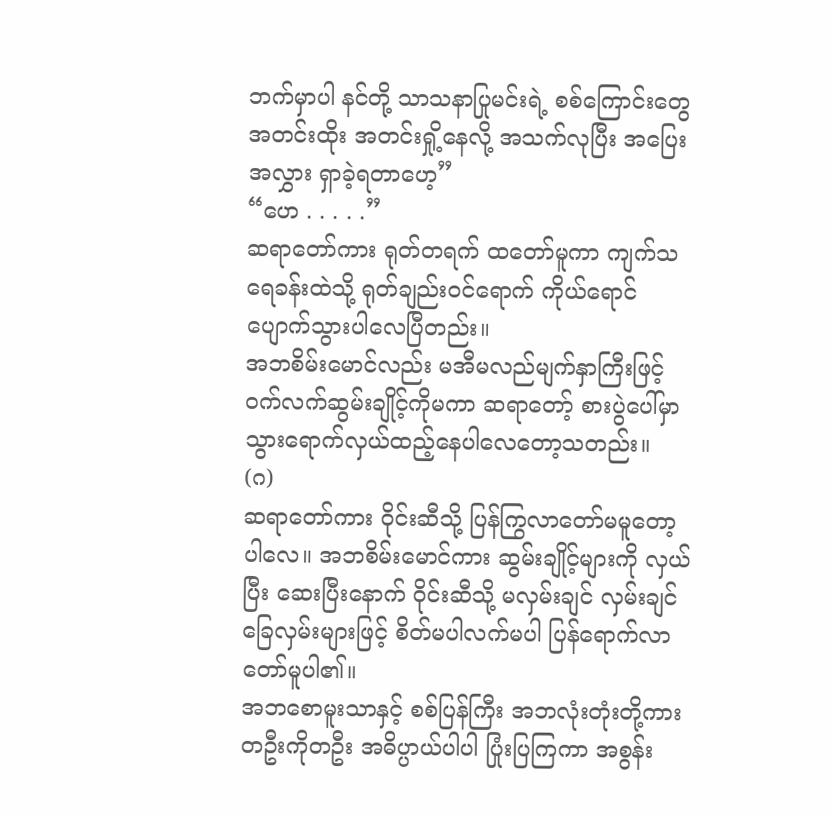ဘက်မှာပါ နင်တို့ သာသနာပြုမင်းရဲ့ စစ်ကြောင်းတွေ အတင်းထိုး အတင်းရှို့နေလို့ အသက်လုပြီး အပြေးအလွှား ရှာခဲ့ရတာဟေ့”
“ဟေ . . . . .”
ဆရာတော်ကား ရုတ်တရက် ထတော်မူကာ ကျက်သရေခန်းထဲသို့ ရုတ်ချည်းဝင်ရောက် ကိုယ်ရောင်ပျောက်သွားပါလေပြီတည်း။
အဘစိမ်းမောင်လည်း မအီမလည်မျက်နှာကြီးဖြင့် ဝက်လက်ဆွမ်းချိုင့်ကိုမကာ ဆရာတော့် စားပွဲပေါ်မှာ သွားရောက်လှယ်ထည့်နေပါလေတော့သတည်း။
(ဂ)
ဆရာတော်ကား ဝိုင်းဆီသို့ ပြန်ကြွလာတော်မမူတော့ပါလေ။ အဘစိမ်းမောင်ကား ဆွမ်းချိုင့်များကို လှယ်ပြီး ဆေးပြီးနောက် ဝိုင်းဆီသို့ မလှမ်းချင် လှမ်းချင် ခြေလှမ်းများဖြင့် စိတ်မပါလက်မပါ ပြန်ရောက်လာတော်မူပါ၏။
အဘစောမူးသာနှင့် စစ်ပြန်ကြီး အဘလုံးတုံးတို့ကား တဦးကိုတဦး အဓိပ္ပာယ်ပါပါ ပြုံးပြကြကာ အစွန်း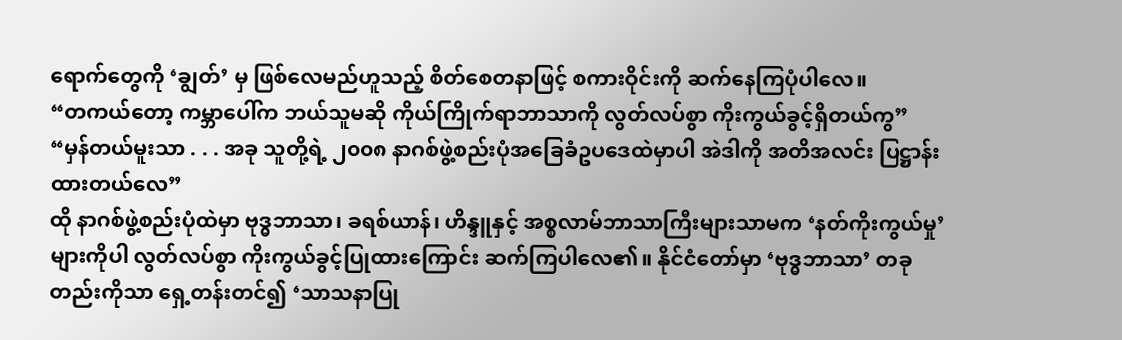ရောက်တွေကို ‘ချွတ်’ မှ ဖြစ်လေမည်ဟူသည့် စိတ်စေတနာဖြင့် စကားဝိုင်းကို ဆက်နေကြပုံပါလေ။
“တကယ်တော့ ကမ္ဘာပေါ်က ဘယ်သူမဆို ကိုယ်ကြိုက်ရာဘာသာကို လွတ်လပ်စွာ ကိုးကွယ်ခွင့်ရှိတယ်ကွ”
“မှန်တယ်မူးသာ . . . အခု သူတို့ရဲ့ ၂၀၀၈ နာဂစ်ဖွဲ့စည်းပုံအခြေခံဥပဒေထဲမှာပါ အဲဒါကို အတိအလင်း ပြဋ္ဌာန်းထားတယ်လေ”
ထို နာဂစ်ဖွဲ့စည်းပုံထဲမှာ ဗုဒ္ဓဘာသာ၊ ခရစ်ယာန်၊ ဟိန္ဒူနှင့် အစ္စလာမ်ဘာသာကြီးများသာမက ‘နတ်ကိုးကွယ်မှု’ များကိုပါ လွတ်လပ်စွာ ကိုးကွယ်ခွင့်ပြုထားကြောင်း ဆက်ကြပါလေ၏။ နိုင်ငံတော်မှာ ‘ဗုဒ္ဓဘာသာ’ တခုတည်းကိုသာ ရှေ့တန်းတင်၍ ‘သာသနာပြု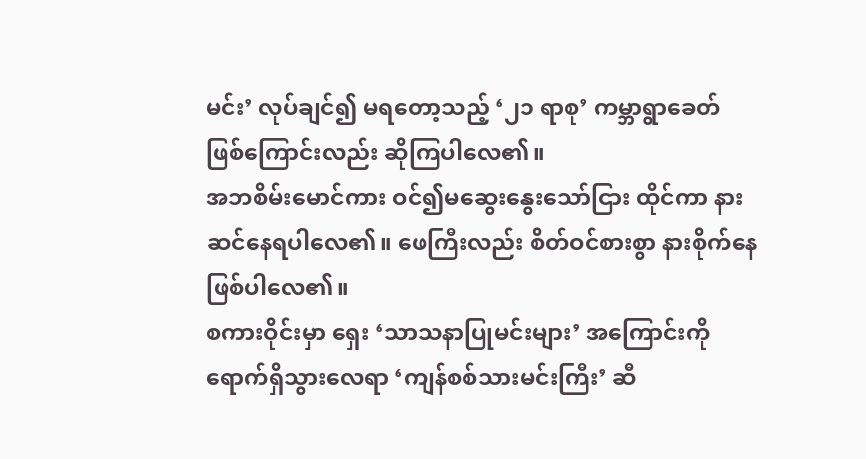မင်း’ လုပ်ချင်၍ မရတော့သည့် ‘၂၁ ရာစု’ ကမ္ဘာရွာခေတ်ဖြစ်ကြောင်းလည်း ဆိုကြပါလေ၏။
အဘစိမ်းမောင်ကား ဝင်၍မဆွေးနွေးသော်ငြား ထိုင်ကာ နားဆင်နေရပါလေ၏။ ဖေကြီးလည်း စိတ်ဝင်စားစွာ နားစိုက်နေဖြစ်ပါလေ၏။
စကားဝိုင်းမှာ ရှေး ‘သာသနာပြုမင်းများ’ အကြောင်းကို ရောက်ရှိသွားလေရာ ‘ကျန်စစ်သားမင်းကြီး’ ဆီ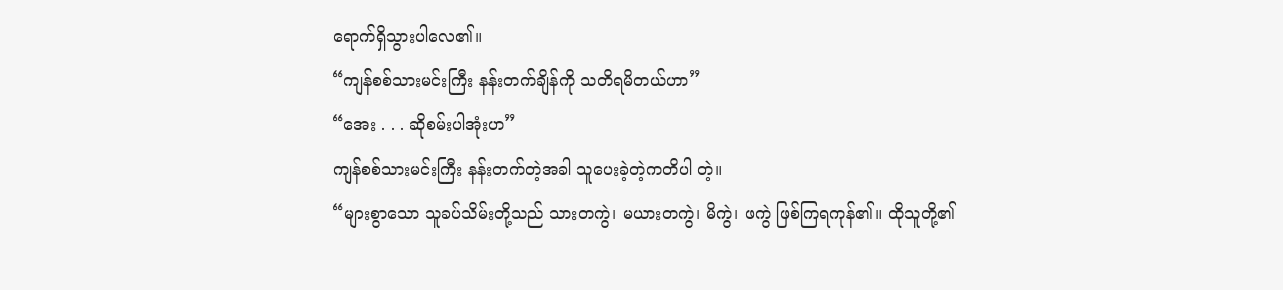ရောက်ရှိသွားပါလေ၏။
“ကျန်စစ်သားမင်းကြီး နန်းတက်ချိန်ကို သတိရမိတယ်ဟာ”
“အေး . . . ဆိုစမ်းပါအုံးဟ”
ကျန်စစ်သားမင်းကြီး နန်းတက်တဲ့အခါ သူပေးခဲ့တဲ့ကတိပါ တဲ့။
“များစွာသော သူခပ်သိမ်းတို့သည် သားတကွဲ၊ မယားတကွဲ၊ မိကွဲ၊ ဖကွဲ ဖြစ်ကြရကုန်၏။ ထိုသူတို့၏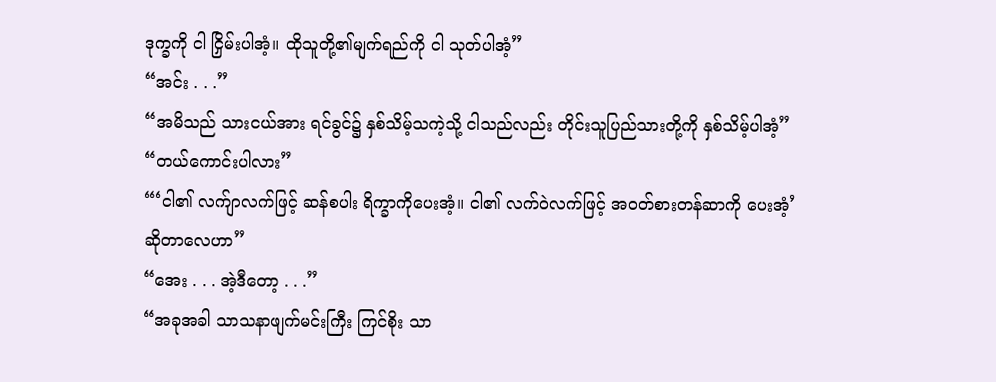ဒုက္ခကို ငါ ငြှိမ်းပါအံ့။ ထိုသူတို့၏မျက်ရည်ကို ငါ သုတ်ပါအံ့”
“အင်း . . .”
“အမိသည် သားငယ်အား ရင်ခွင်၌ နှစ်သိမ့်သကဲ့သို့ ငါသည်လည်း တိုင်းသူပြည်သားတို့ကို နှစ်သိမ့်ပါအံ့”
“တယ်ကောင်းပါလား”
“‘ငါ၏ လက်ျာလက်ဖြင့် ဆန်စပါး ရိက္ခာကိုပေးအံ့။ ငါ၏ လက်ဝဲလက်ဖြင့် အဝတ်စားတန်ဆာကို ပေးအံ့’ ဆိုတာလေဟာ”
“အေး . . . အဲ့ဒီတော့ . . .”
“အခုအခါ သာသနာဖျက်မင်းကြီး ကြင်စိုး သာ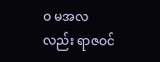ဝ မအလလည်း ရာဇဝင်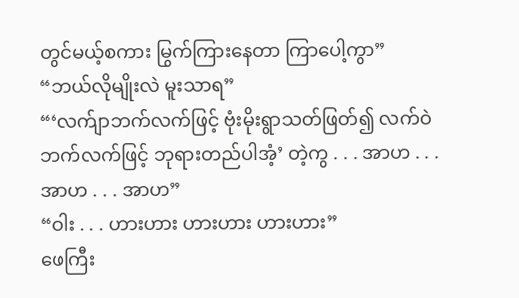တွင်မယ့်စကား မြွက်ကြားနေတာ ကြာပေါ့ကွာ”
“ဘယ်လိုမျိုးလဲ မူးသာရ”
“‘လက်ျာဘက်လက်ဖြင့် ဗုံးမိုးရွာသတ်ဖြတ်၍ လက်ဝဲဘက်လက်ဖြင့် ဘုရားတည်ပါအံ့’ တဲ့ကွ . . . အာဟ . . . အာဟ . . . အာဟ”
“ဝါး . . . ဟားဟား ဟားဟား ဟားဟား”
ဖေကြီး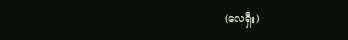(လေရှီး)